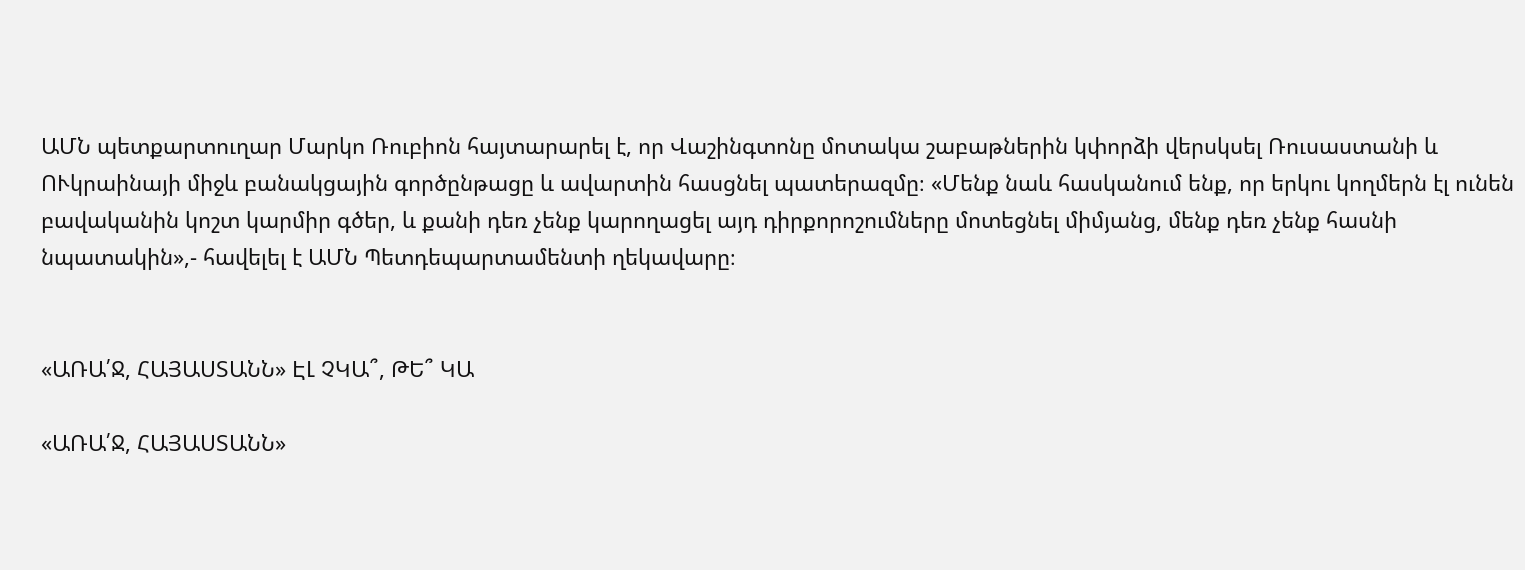ԱՄՆ պետքարտուղար Մարկո Ռուբիոն հայտարարել է, որ Վաշինգտոնը մոտակա շաբաթներին կփորձի վերսկսել Ռուսաստանի և ՈՒկրաինայի միջև բանակցային գործընթացը և ավարտին հասցնել պատերազմը։ «Մենք նաև հասկանում ենք, որ երկու կողմերն էլ ունեն բավականին կոշտ կարմիր գծեր, և քանի դեռ չենք կարողացել այդ դիրքորոշումները մոտեցնել միմյանց, մենք դեռ չենք հասնի նպատակին»,- հավելել է ԱՄՆ Պետդեպարտամենտի ղեկավարը։


«ԱՌԱ՛Ջ, ՀԱՅԱՍՏԱՆՆ» ԷԼ ՉԿԱ՞, ԹԵ՞ ԿԱ

«ԱՌԱ՛Ջ, ՀԱՅԱՍՏԱՆՆ»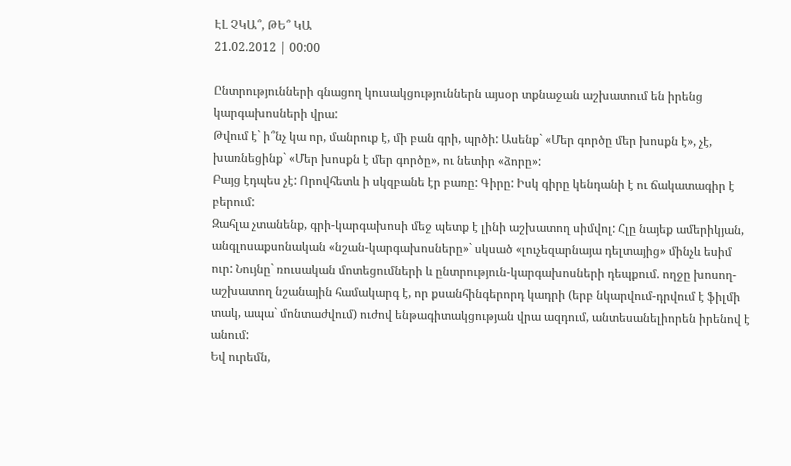ԷԼ ՉԿԱ՞, ԹԵ՞ ԿԱ
21.02.2012 | 00:00

Ընտրությունների գնացող կուսակցություններն այսօր տքնաջան աշխատում են իրենց կարգախոսների վրա:
Թվում է` ի՞նչ կա որ, մանրուք է, մի բան գրի, պրծի: Ասենք` «Մեր գործը մեր խոսքն է», չէ, խառնեցինք` «Մեր խոսքն է մեր գործը», ու նետիր «ձորը»:
Բայց էդպես չէ: Որովհետև ի սկզբանե էր բառը: Գիրը: Իսկ գիրը կենդանի է ու ճակատագիր է բերում:
Զահլա չտանենք, գրի-կարգախոսի մեջ պետք է լինի աշխատող սիմվոլ: Հլը նայեք ամերիկյան, անգլոսաքսոնական «նշան-կարգախոսները»` սկսած «լուչեզարնայա դելտայից» մինչև եսիմ ուր: Նույնը` ռուսական մոտեցումների և ընտրություն-կարգախոսների դեպքում. ողջը խոսող-աշխատող նշանային համակարգ է, որ քսանհինգերորդ կադրի (երբ նկարվում-դրվում է ֆիլմի տակ, ապա` մոնտաժվում) ուժով ենթագիտակցության վրա ազդում, անտեսանելիորեն իրենով է անում:
Եվ ուրեմն,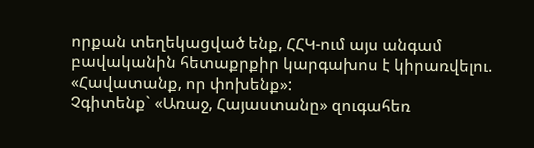որքան տեղեկացված ենք, ՀՀԿ-ում այս անգամ բավականին հետաքրքիր կարգախոս է կիրառվելու. «Հավատանք, որ փոխենք»:
Չգիտենք` «Առաջ, Հայաստանը» զուգահեռ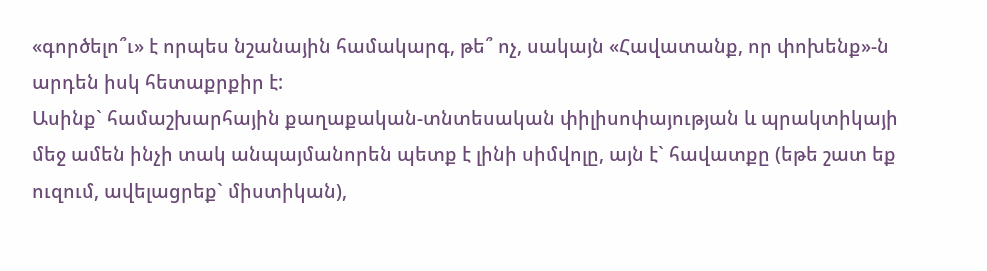«գործելո՞ւ» է որպես նշանային համակարգ, թե՞ ոչ, սակայն «Հավատանք, որ փոխենք»-ն արդեն իսկ հետաքրքիր է:
Ասինք` համաշխարհային քաղաքական-տնտեսական փիլիսոփայության և պրակտիկայի մեջ ամեն ինչի տակ անպայմանորեն պետք է լինի սիմվոլը, այն է` հավատքը (եթե շատ եք ուզում, ավելացրեք` միստիկան),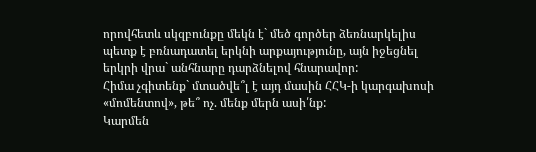որովհետև սկզբունքը մեկն է` մեծ գործեր ձեռնարկելիս պետք է բռնադատել երկնի արքայությունը, այն իջեցնել երկրի վրա` անհնարը դարձնելով հնարավոր:
Հիմա չգիտենք` մտածվե՞լ է այդ մասին ՀՀԿ-ի կարգախոսի «մոմենտով», թե՞ ոչ. մենք մերն ասի՛նք:
Կարմեն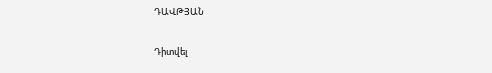ԴԱՎԹՅԱՆ

Դիտվել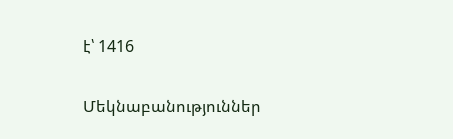է՝ 1416

Մեկնաբանություններ